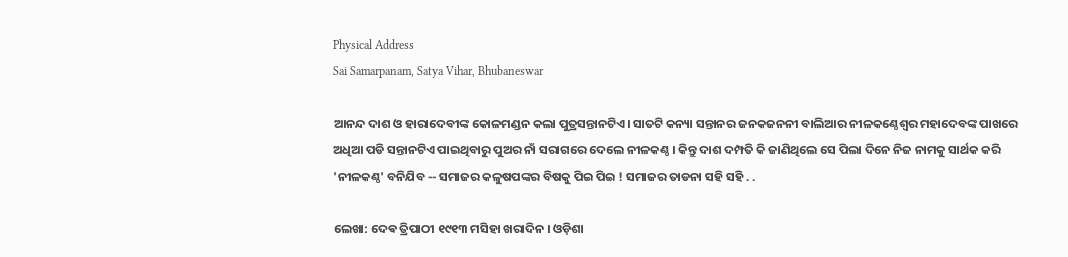Physical Address
Sai Samarpanam, Satya Vihar, Bhubaneswar

ଆନନ୍ଦ ଦାଶ ଓ ହାରାଦେବୀଙ୍କ କୋଳମଣ୍ଡନ କଲା ପୁତ୍ରସନ୍ତାନଟିଏ। ସାତଟି କନ୍ୟା ସନ୍ତାନର ଜନକଜନନୀ ବାଲିଆର ନୀଳକଣ୍ଠେଶ୍ଵର ମହାଦେବଙ୍କ ପାଖରେ ଅଧିଆ ପଡି ସନ୍ତାନଟିଏ ପାଇଥିବାରୁ ପୁଅର ନାଁ ସରାଗରେ ଦେଲେ ନୀଳକଣ୍ଠ । କିନ୍ତୁ ଦାଶ ଦମ୍ପତି କି ଜାଣିଥିଲେ ସେ ପିଲା ଦିନେ ନିଜ ନାମକୁ ସାର୍ଥକ କରି 'ନୀଳକଣ୍ଠ' ବନିଯିବ -- ସମାଜର କଳୁଷପଙ୍କର ବିଷକୁ ପିଇ ପିଇ ! ସମାଜର ତାଡନା ସହି ସହି . .

ଲେଖା: ଦେଵ ତ୍ରିପାଠୀ ୧୯୧୩ ମସିହା ଖରାଦିନ । ଓଡ଼ିଶା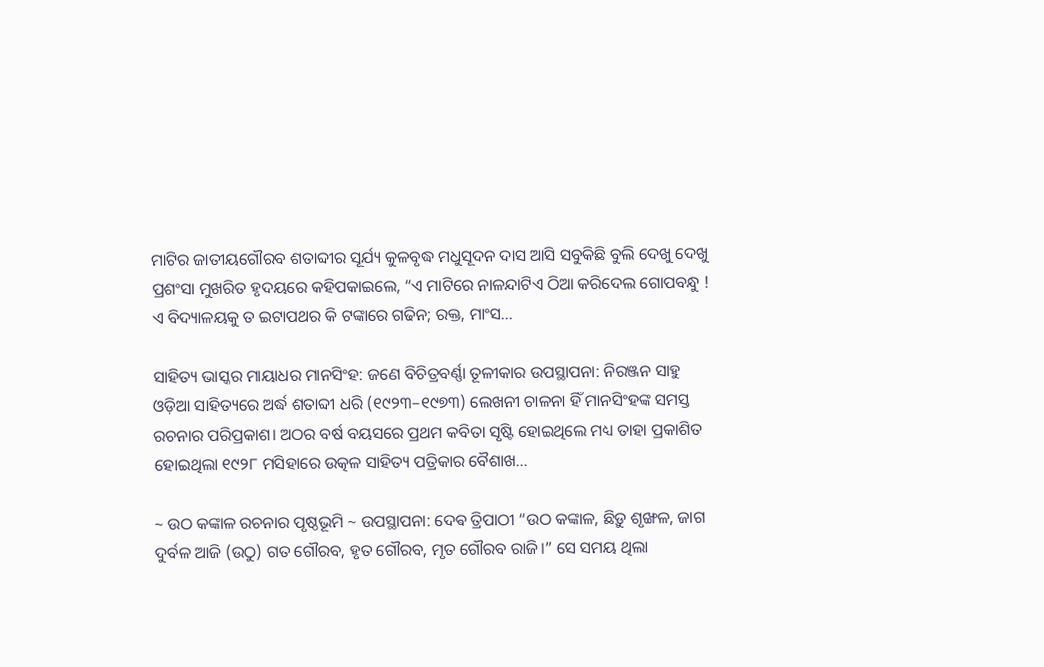ମାଟିର ଜାତୀୟଗୌରବ ଶତାବ୍ଦୀର ସୂର୍ଯ୍ୟ କୁଳବୃଦ୍ଧ ମଧୁସୂଦନ ଦାସ ଆସି ସବୁକିଛି ବୁଲି ଦେଖୁ ଦେଖୁ ପ୍ରଶଂସା ମୁଖରିତ ହୃଦୟରେ କହିପକାଇଲେ, “ଏ ମାଟିରେ ନାଳନ୍ଦାଟିଏ ଠିଆ କରିଦେଲ ଗୋପବନ୍ଧୁ ! ଏ ବିଦ୍ୟାଳୟକୁ ତ ଇଟାପଥର କି ଟଙ୍କାରେ ଗଢିନ; ରକ୍ତ, ମାଂସ…

ସାହିତ୍ୟ ଭାସ୍କର ମାୟାଧର ମାନସିଂହ: ଜଣେ ବିଚିତ୍ରବର୍ଣ୍ଣା ତୂଳୀକାର ଉପସ୍ଥାପନା: ନିରଞ୍ଜନ ସାହୁ ଓଡ଼ିଆ ସାହିତ୍ୟରେ ଅର୍ଦ୍ଧ ଶତାବ୍ଦୀ ଧରି (୧୯୨୩–୧୯୭୩) ଲେଖନୀ ଚାଳନା ହିଁ ମାନସିଂହଙ୍କ ସମସ୍ତ ରଚନାର ପରିପ୍ରକାଶ। ଅଠର ବର୍ଷ ବୟସରେ ପ୍ରଥମ କବିତା ସୃଷ୍ଟି ହୋଇଥିଲେ ମଧ୍ୟ ତାହା ପ୍ରକାଶିତ ହୋଇଥିଲା ୧୯୨୮ ମସିହାରେ ଉତ୍କଳ ସାହିତ୍ୟ ପତ୍ରିକାର ବୈଶାଖ…

~ ଉଠ କଙ୍କାଳ ରଚନାର ପୃଷ୍ଠଭୂମି ~ ଉପସ୍ଥାପନା: ଦେଵ ତ୍ରିପାଠୀ “ଉଠ କଙ୍କାଳ, ଛିଡ଼ୁ ଶୃଙ୍ଖଳ, ଜାଗ ଦୁର୍ବଳ ଆଜି (ଉଠୁ) ଗତ ଗୌରବ, ହୃତ ଗୌରବ, ମୃତ ଗୌରବ ରାଜି।” ସେ ସମୟ ଥିଲା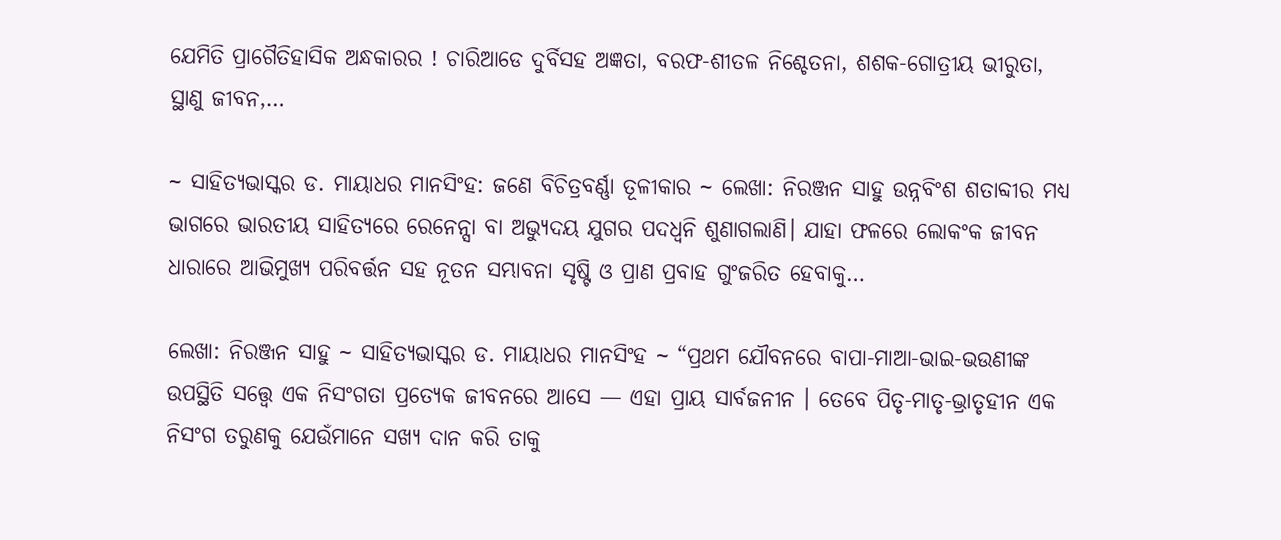ଯେମିତି ପ୍ରାଗୈତିହାସିକ ଅନ୍ଧକାରର ! ଚାରିଆଡେ ଦୁର୍ବିସହ ଅଜ୍ଞତା, ବରଫ-ଶୀତଳ ନିଶ୍ଚେତନା, ଶଶକ-ଗୋତ୍ରୀୟ ଭୀରୁତା, ସ୍ଥାଣୁ ଜୀବନ,…

~ ସାହିତ୍ୟଭାସ୍କର ଡ. ମାୟାଧର ମାନସିଂହ: ଜଣେ ବିଚିତ୍ରବର୍ଣ୍ଣା ତୂଳୀକାର ~ ଲେଖା: ନିରଞ୍ଜନ ସାହୁ ଉନ୍ନବିଂଶ ଶତାବ୍ଦୀର ମଧ୍ୟ ଭାଗରେ ଭାରତୀୟ ସାହିତ୍ୟରେ ରେନେନ୍ସା ବା ଅଭ୍ୟୁଦୟ ଯୁଗର ପଦଧ୍ଵନି ଶୁଣାଗଲାଣି। ଯାହା ଫଳରେ ଲୋକଂକ ଜୀବନ ଧାରାରେ ଆଭିମୁଖ୍ୟ ପରିବର୍ତ୍ତନ ସହ ନୂତନ ସମ୍ଭାବନା ସୃଷ୍ଟି ଓ ପ୍ରାଣ ପ୍ରବାହ ଗୁଂଜରିତ ହେବାକୁ…

ଲେଖା: ନିରଞ୍ଜନ ସାହୁ ~ ସାହିତ୍ୟଭାସ୍କର ଡ. ମାୟାଧର ମାନସିଂହ ~ “ପ୍ରଥମ ଯୌବନରେ ବାପା-ମାଆ-ଭାଇ-ଭଉଣୀଙ୍କ ଉପସ୍ଥିତି ସତ୍ତ୍ୱେ ଏକ ନିସଂଗତା ପ୍ରତ୍ୟେକ ଜୀବନରେ ଆସେ — ଏହା ପ୍ରାୟ ସାର୍ବଜନୀନ । ତେବେ ପିତୃ-ମାତୃ-ଭ୍ରାତୃହୀନ ଏକ ନିସଂଗ ତରୁଣକୁ ଯେଉଁମାନେ ସଖ୍ୟ ଦାନ କରି ତାକୁ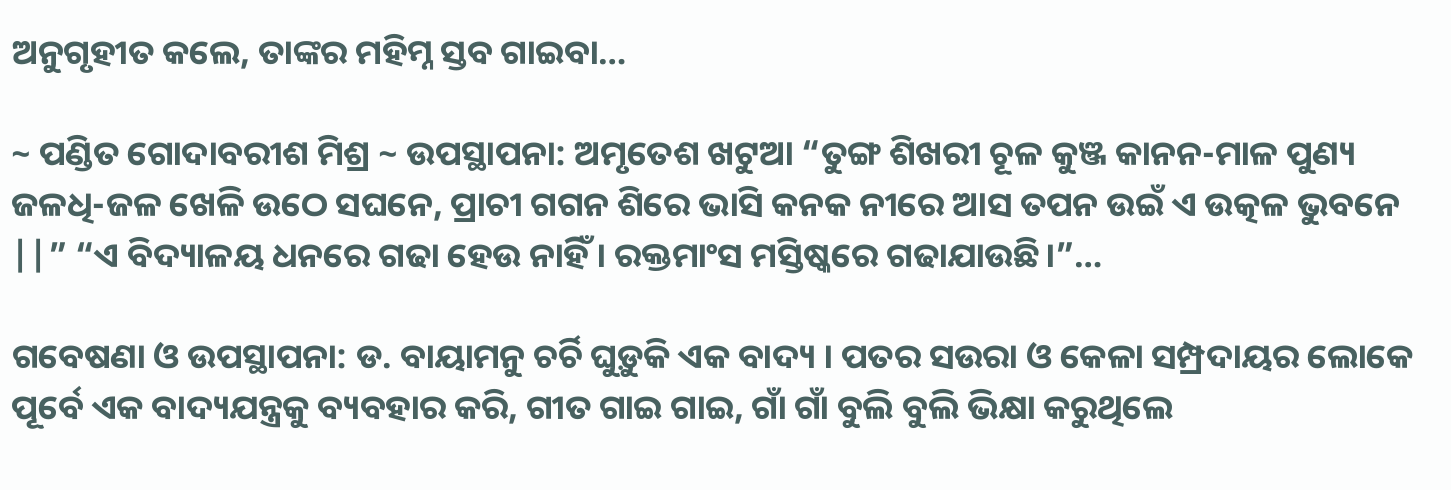ଅନୁଗୃହୀତ କଲେ, ତାଙ୍କର ମହିମ୍ନ ସ୍ତବ ଗାଇବା…

~ ପଣ୍ଡିତ ଗୋଦାବରୀଶ ମିଶ୍ର ~ ଉପସ୍ଥାପନା: ଅମୃତେଶ ଖଟୁଆ “ତୁଙ୍ଗ ଶିଖରୀ ଚୂଳ କୁଞ୍ଜ କାନନ-ମାଳ ପୁଣ୍ୟ ଜଳଧି-ଜଳ ଖେଳି ଉଠେ ସଘନେ, ପ୍ରାଚୀ ଗଗନ ଶିରେ ଭାସି କନକ ନୀରେ ଆସ ତପନ ଉଇଁ ଏ ଉତ୍କଳ ଭୁବନେ ||” “ଏ ବିଦ୍ୟାଳୟ ଧନରେ ଗଢା ହେଉ ନାହିଁ। ରକ୍ତମାଂସ ମସ୍ତିଷ୍କରେ ଗଢାଯାଉଛି।”…

ଗବେଷଣା ଓ ଉପସ୍ଥାପନା: ଡ. ବାୟାମନୁ ଚର୍ଚି ଘୁଡ଼ୁକି ଏକ ବାଦ୍ୟ । ପତର ସଉରା ଓ କେଳା ସମ୍ପ୍ରଦାୟର ଲୋକେ ପୂର୍ବେ ଏକ ବାଦ୍ୟଯନ୍ତ୍ରକୁ ବ୍ୟବହାର କରି, ଗୀତ ଗାଇ ଗାଇ, ଗାଁ ଗାଁ ବୁଲି ବୁଲି ଭିକ୍ଷା କରୁଥିଲେ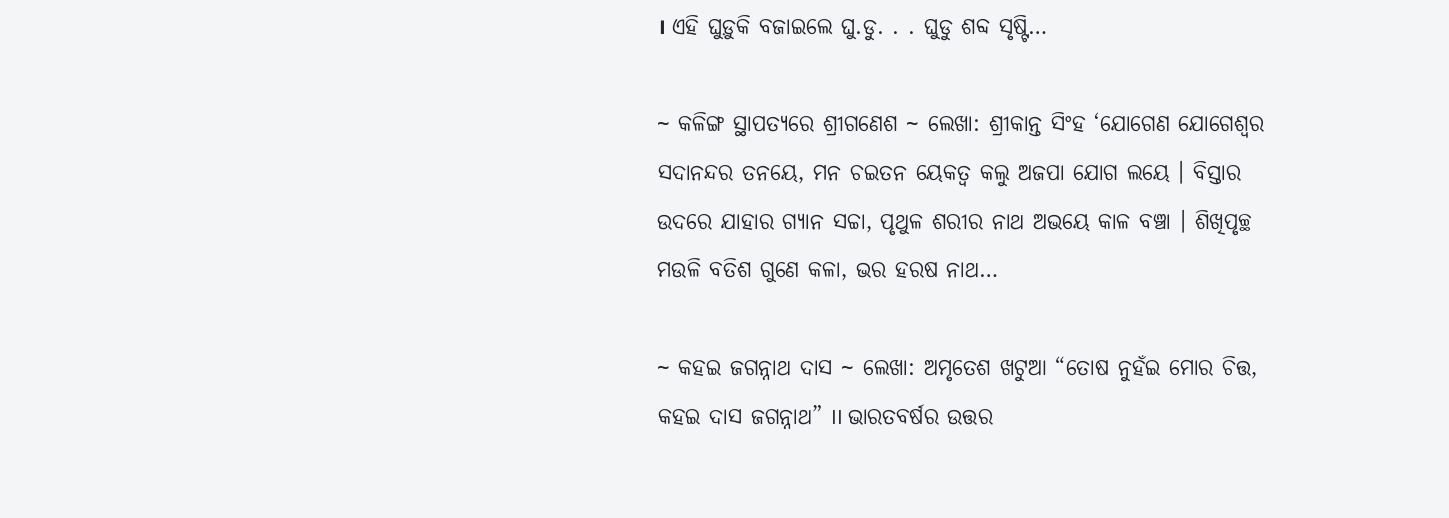। ଏହି ଘୁଡ଼ୁକି ବଜାଇଲେ ଘୁ.ଡୁ. . . ଘୁଡୁ ଶବ୍ଦ ସୃଷ୍ଟି…

~ କଳିଙ୍ଗ ସ୍ଥାପତ୍ୟରେ ଶ୍ରୀଗଣେଶ ~ ଲେଖା: ଶ୍ରୀକାନ୍ତ ସିଂହ ‘ଯୋଗେଣ ଯୋଗେଶ୍ଵର ସଦାନନ୍ଦର ତନୟେ, ମନ ଚଇତନ ୟେକତ୍ଵ କଲୁ ଅଜପା ଯୋଗ ଲୟେ । ବିସ୍ତାର ଉଦରେ ଯାହାର ଗ୍ୟାନ ସଚ୍ଚା, ପୃଥୁଳ ଶରୀର ନାଥ ଅଭୟେ କାଳ ବଞ୍ଚା । ଶିଖିପୃଚ୍ଛ ମଉଳି ବତିଶ ଗୁଣେ କଳା, ଭର ହରଷ ନାଥ…

~ କହଇ ଜଗନ୍ନାଥ ଦାସ ~ ଲେଖା: ଅମୃତେଶ ଖଟୁଆ “ତୋଷ ନୁହଁଇ ମୋର ଚିତ୍ତ, କହଇ ଦାସ ଜଗନ୍ନାଥ” II ଭାରତବର୍ଷର ଉତ୍ତର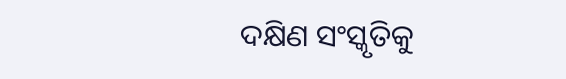ଦକ୍ଷିଣ ସଂସ୍କୃତିକୁ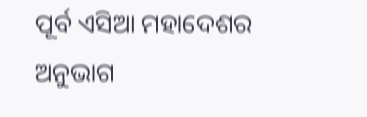ପୂର୍ବ ଏସିଆ ମହାଦେଶର ଅନୁଭାଗ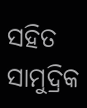ସହିତ ସାମୁଦ୍ରିକ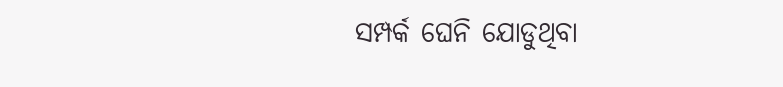ସମ୍ପର୍କ ଘେନି ଯୋଡୁଥିବା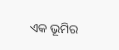ଏକ ଭୂମିର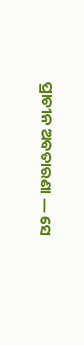ପ୍ରାଚୀନ ଅବତାରଣା ― ସେ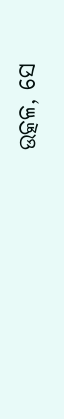ଉତ୍କଳ, ସେ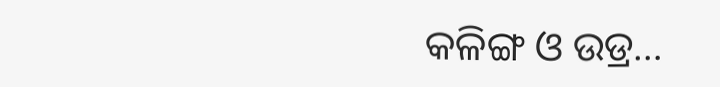କଳିଙ୍ଗ ଓ ଉଡ୍ର…